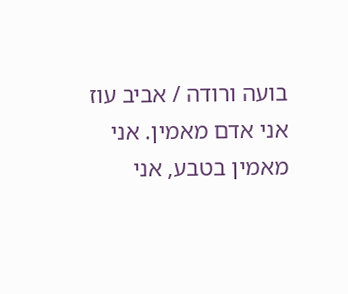בועה ורודה / אביב עוז
אני אדם מאמין. אני מאמין בטבע, אני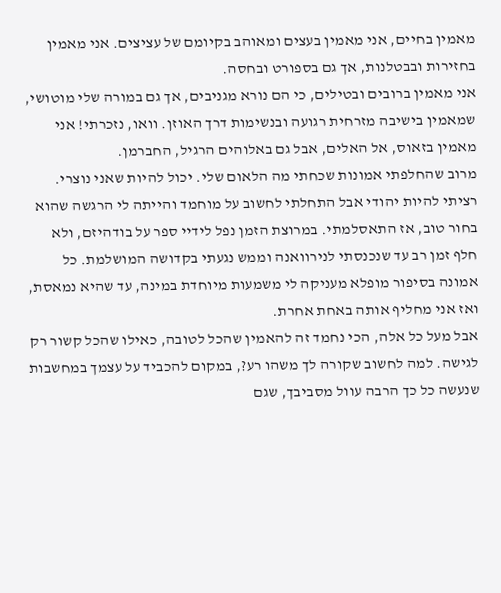מאמין בחיים, אני מאמין בעצים ומאוהב בקיומם של עציצים. אני מאמין בחזירות ובבטלנות, אך גם בספורט ובחסה.
אני מאמין ברובים ובטילים, כי הם נורא מגניבים, אך גם במורה שלי מוטושי, שמאמין בישיבה מזרחית רגועה ובנשימות דרך האוזן. וואו, נזכרתי! אני מאמין בזאוס, אל האלים, אבל גם באלוהים הרגיל, החברמן.
מרוב שהחלפתי אמונות שכחתי מה הלאום שלי. יכול להיות שאני נוצרי. רציתי להיות יהודי אבל התחלתי לחשוב על מוחמד והייתה לי הרגשה שהוא בחור טוב, אז התאסלמתי. במרוצת הזמן נפל לידיי ספר על בודהיזם, ולא חלף זמן רב עד שנכנסתי לנירוואנה וממש נגעתי בקדושה המושלמת. כל אמונה בסיפור מופלא מעניקה לי משמעות מיוחדת במינה, עד שהיא נמאסת, ואז אני מחליף אותה באחת אחרת.
אבל מעל כל אלה, הכי נחמד זה להאמין שהכל לטובה, כאילו שהכל קשור רק לגישה. למה לחשוב שקורה לך משהו רע?, במקום להכביד על עצמך במחשבות שנעשה כל כך הרבה עוול מסביבך, שגם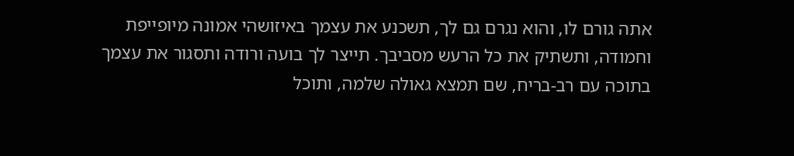אתה גורם לו, והוא נגרם גם לך, תשכנע את עצמך באיזושהי אמונה מיופייפת וחמודה, ותשתיק את כל הרעש מסביבך. תייצר לך בועה ורודה ותסגור את עצמך בתוכה עם רב-בריח, שם תמצא גאולה שלמה, ותוכל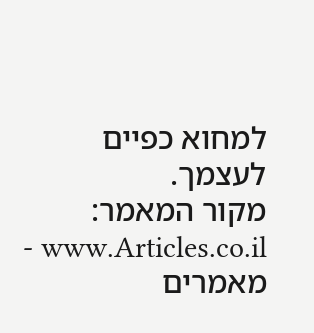למחוא כפיים לעצמך.
מקור המאמר: www.Articles.co.il - מאמרים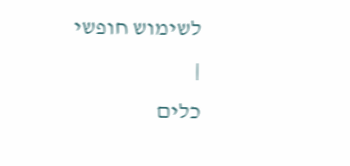לשימוש חופשי
|
כלים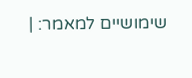שימושיים למאמר: |